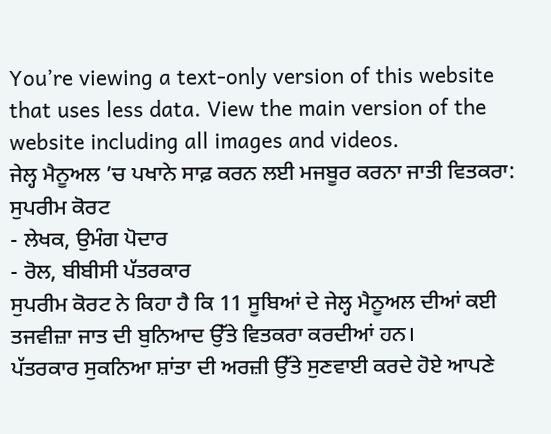You’re viewing a text-only version of this website that uses less data. View the main version of the website including all images and videos.
ਜੇਲ੍ਹ ਮੈਨੂਅਲ ’ਚ ਪਖਾਨੇ ਸਾਫ਼ ਕਰਨ ਲਈ ਮਜਬੂਰ ਕਰਨਾ ਜਾਤੀ ਵਿਤਕਰਾ: ਸੁਪਰੀਮ ਕੋਰਟ
- ਲੇਖਕ, ਉਮੰਗ ਪੋਦਾਰ
- ਰੋਲ, ਬੀਬੀਸੀ ਪੱਤਰਕਾਰ
ਸੁਪਰੀਮ ਕੋਰਟ ਨੇ ਕਿਹਾ ਹੈ ਕਿ 11 ਸੂਬਿਆਂ ਦੇ ਜੇਲ੍ਹ ਮੈਨੂਅਲ ਦੀਆਂ ਕਈ ਤਜਵੀਜ਼ਾ ਜਾਤ ਦੀ ਬੁਨਿਆਦ ਉੱਤੇ ਵਿਤਕਰਾ ਕਰਦੀਆਂ ਹਨ।
ਪੱਤਰਕਾਰ ਸੁਕਨਿਆ ਸ਼ਾਂਤਾ ਦੀ ਅਰਜ਼ੀ ਉੱਤੇ ਸੁਣਵਾਈ ਕਰਦੇ ਹੋਏ ਆਪਣੇ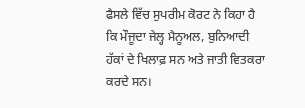ਫੈਸਲੇ ਵਿੱਚ ਸੁਪਰੀਮ ਕੋਰਟ ਨੇ ਕਿਹਾ ਹੈ ਕਿ ਮੌਜੂਦਾ ਜੇਲ੍ਹ ਮੈਨੂਅਲ, ਬੁਨਿਆਦੀ ਹੱਕਾਂ ਦੇ ਖਿਲਾਫ਼ ਸਨ ਅਤੇ ਜਾਤੀ ਵਿਤਕਰਾ ਕਰਦੇ ਸਨ।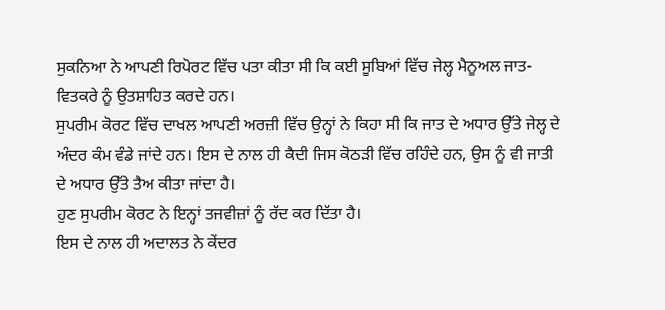ਸੁਕਨਿਆ ਨੇ ਆਪਣੀ ਰਿਪੋਰਟ ਵਿੱਚ ਪਤਾ ਕੀਤਾ ਸੀ ਕਿ ਕਈ ਸੂਬਿਆਂ ਵਿੱਚ ਜੇਲ੍ਹ ਮੈਨੂਅਲ ਜਾਤ-ਵਿਤਕਰੇ ਨੂੰ ਉਤਸ਼ਾਹਿਤ ਕਰਦੇ ਹਨ।
ਸੁਪਰੀਮ ਕੋਰਟ ਵਿੱਚ ਦਾਖਲ ਆਪਣੀ ਅਰਜ਼ੀ ਵਿੱਚ ਉਨ੍ਹਾਂ ਨੇ ਕਿਹਾ ਸੀ ਕਿ ਜਾਤ ਦੇ ਅਧਾਰ ਉੱਤੇ ਜੇਲ੍ਹ ਦੇ ਅੰਦਰ ਕੰਮ ਵੰਡੇ ਜਾਂਦੇ ਹਨ। ਇਸ ਦੇ ਨਾਲ ਹੀ ਕੈਦੀ ਜਿਸ ਕੋਠੜੀ ਵਿੱਚ ਰਹਿੰਦੇ ਹਨ, ਉਸ ਨੂੰ ਵੀ ਜਾਤੀ ਦੇ ਅਧਾਰ ਉੱਤੇ ਤੈਅ ਕੀਤਾ ਜਾਂਦਾ ਹੈ।
ਹੁਣ ਸੁਪਰੀਮ ਕੋਰਟ ਨੇ ਇਨ੍ਹਾਂ ਤਜਵੀਜ਼ਾਂ ਨੂੰ ਰੱਦ ਕਰ ਦਿੱਤਾ ਹੈ।
ਇਸ ਦੇ ਨਾਲ ਹੀ ਅਦਾਲਤ ਨੇ ਕੇਂਦਰ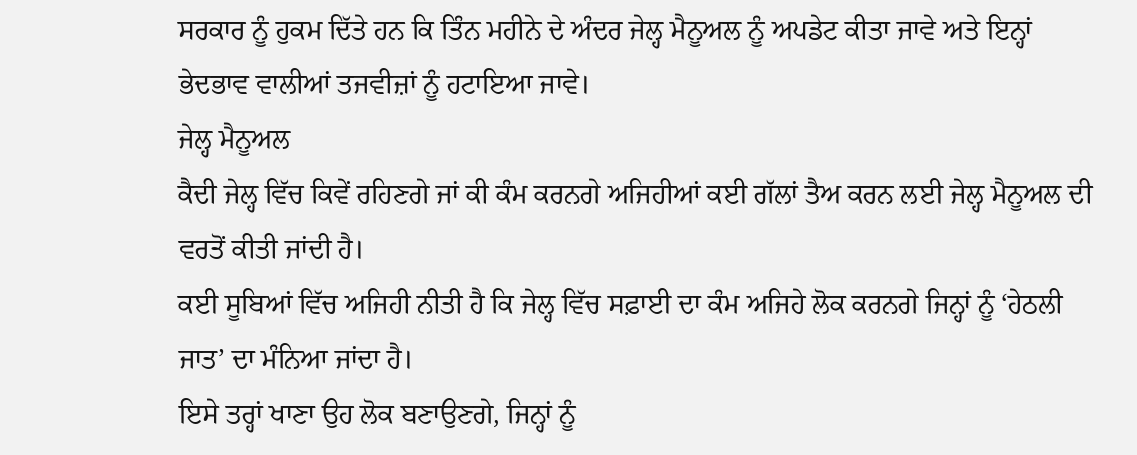ਸਰਕਾਰ ਨੂੰ ਹੁਕਮ ਦਿੱਤੇ ਹਨ ਕਿ ਤਿੰਨ ਮਹੀਨੇ ਦੇ ਅੰਦਰ ਜੇਲ੍ਹ ਮੈਨੂਅਲ ਨੂੰ ਅਪਡੇਟ ਕੀਤਾ ਜਾਵੇ ਅਤੇ ਇਨ੍ਹਾਂ ਭੇਦਭਾਵ ਵਾਲੀਆਂ ਤਜਵੀਜ਼ਾਂ ਨੂੰ ਹਟਾਇਆ ਜਾਵੇ।
ਜੇਲ੍ਹ ਮੈਨੂਅਲ
ਕੈਦੀ ਜੇਲ੍ਹ ਵਿੱਚ ਕਿਵੇਂ ਰਹਿਣਗੇ ਜਾਂ ਕੀ ਕੰਮ ਕਰਨਗੇ ਅਜਿਹੀਆਂ ਕਈ ਗੱਲਾਂ ਤੈਅ ਕਰਨ ਲਈ ਜੇਲ੍ਹ ਮੈਨੂਅਲ ਦੀ ਵਰਤੋਂ ਕੀਤੀ ਜਾਂਦੀ ਹੈ।
ਕਈ ਸੂਬਿਆਂ ਵਿੱਚ ਅਜਿਹੀ ਨੀਤੀ ਹੈ ਕਿ ਜੇਲ੍ਹ ਵਿੱਚ ਸਫ਼ਾਈ ਦਾ ਕੰਮ ਅਜਿਹੇ ਲੋਕ ਕਰਨਗੇ ਜਿਨ੍ਹਾਂ ਨੂੰ ‘ਹੇਠਲੀ ਜਾਤ’ ਦਾ ਮੰਨਿਆ ਜਾਂਦਾ ਹੈ।
ਇਸੇ ਤਰ੍ਹਾਂ ਖਾਣਾ ਉਹ ਲੋਕ ਬਣਾਉਣਗੇ, ਜਿਨ੍ਹਾਂ ਨੂੰ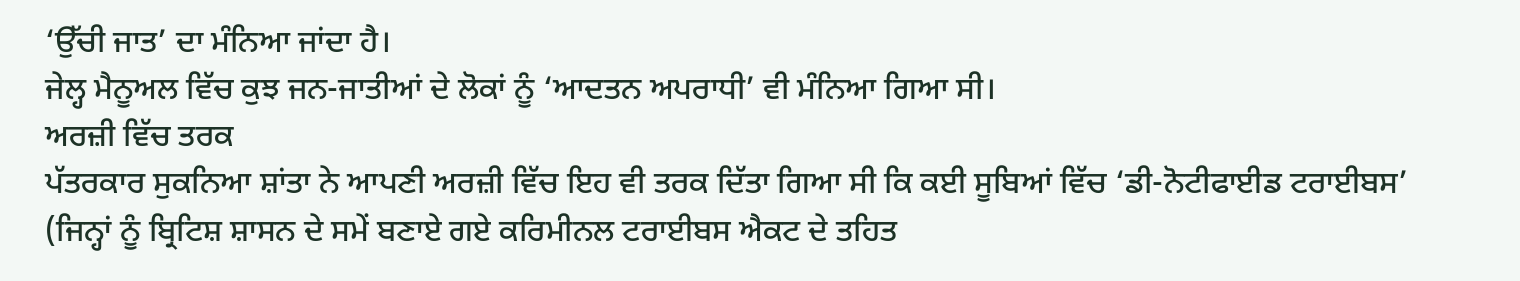‘ਉੱਚੀ ਜਾਤ’ ਦਾ ਮੰਨਿਆ ਜਾਂਦਾ ਹੈ।
ਜੇਲ੍ਹ ਮੈਨੂਅਲ ਵਿੱਚ ਕੁਝ ਜਨ-ਜਾਤੀਆਂ ਦੇ ਲੋਕਾਂ ਨੂੰ ‘ਆਦਤਨ ਅਪਰਾਧੀ’ ਵੀ ਮੰਨਿਆ ਗਿਆ ਸੀ।
ਅਰਜ਼ੀ ਵਿੱਚ ਤਰਕ
ਪੱਤਰਕਾਰ ਸੁਕਨਿਆ ਸ਼ਾਂਤਾ ਨੇ ਆਪਣੀ ਅਰਜ਼ੀ ਵਿੱਚ ਇਹ ਵੀ ਤਰਕ ਦਿੱਤਾ ਗਿਆ ਸੀ ਕਿ ਕਈ ਸੂਬਿਆਂ ਵਿੱਚ ‘ਡੀ-ਨੋਟੀਫਾਈਡ ਟਰਾਈਬਸ’ (ਜਿਨ੍ਹਾਂ ਨੂੰ ਬ੍ਰਿਟਿਸ਼ ਸ਼ਾਸਨ ਦੇ ਸਮੇਂ ਬਣਾਏ ਗਏ ਕਰਿਮੀਨਲ ਟਰਾਈਬਸ ਐਕਟ ਦੇ ਤਹਿਤ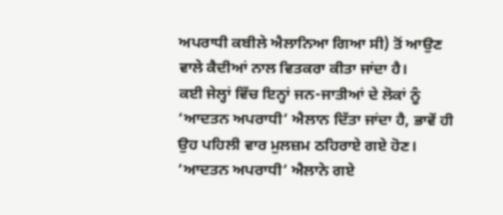ਅਪਰਾਧੀ ਕਬੀਲੇ ਐਲਾਨਿਆ ਗਿਆ ਸੀ) ਤੋਂ ਆਉਣ ਵਾਲੇ ਕੈਦੀਆਂ ਨਾਲ ਵਿਤਕਰਾ ਕੀਤਾ ਜਾਂਦਾ ਹੈ।
ਕਈ ਜੇਲ੍ਹਾਂ ਵਿੱਚ ਇਨ੍ਹਾਂ ਜਨ-ਜਾਤੀਆਂ ਦੇ ਲੋਕਾਂ ਨੂੰ ‘ਆਦਤਨ ਅਪਰਾਧੀ’ ਐਲਾਨ ਦਿੱਤਾ ਜਾਂਦਾ ਹੈ, ਭਾਵੇਂ ਹੀ ਉਹ ਪਹਿਲੀ ਵਾਰ ਮੁਲਜ਼ਮ ਠਹਿਰਾਏ ਗਏ ਹੋਣ।
‘ਆਦਤਨ ਅਪਰਾਧੀ’ ਐਲਾਨੇ ਗਏ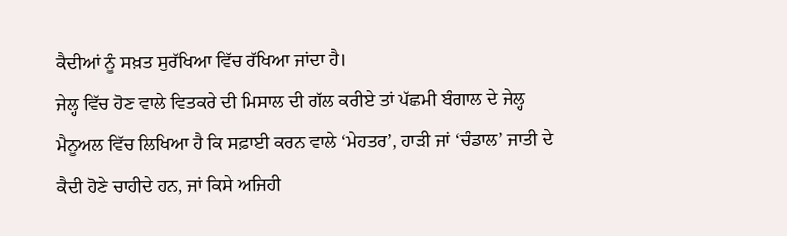ਕੈਦੀਆਂ ਨੂੰ ਸਖ਼ਤ ਸੁਰੱਖਿਆ ਵਿੱਚ ਰੱਖਿਆ ਜਾਂਦਾ ਹੈ।
ਜੇਲ੍ਹ ਵਿੱਚ ਹੋਣ ਵਾਲੇ ਵਿਤਕਰੇ ਦੀ ਮਿਸਾਲ ਦੀ ਗੱਲ ਕਰੀਏ ਤਾਂ ਪੱਛਮੀ ਬੰਗਾਲ ਦੇ ਜੇਲ੍ਹ ਮੈਨੂਅਲ ਵਿੱਚ ਲਿਖਿਆ ਹੈ ਕਿ ਸਫ਼ਾਈ ਕਰਨ ਵਾਲੇ ‘ਮੇਹਤਰ’, ਹਾੜੀ ਜਾਂ ‘ਚੰਡਾਲ’ ਜਾਤੀ ਦੇ ਕੈਦੀ ਹੋਣੇ ਚਾਹੀਦੇ ਹਨ, ਜਾਂ ਕਿਸੇ ਅਜਿਹੀ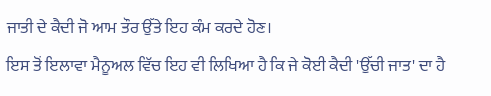ਜਾਤੀ ਦੇ ਕੈਦੀ ਜੋ ਆਮ ਤੌਰ ਉੱਤੇ ਇਹ ਕੰਮ ਕਰਦੇ ਹੋਣ।
ਇਸ ਤੋਂ ਇਲਾਵਾ ਮੈਨੂਅਲ ਵਿੱਚ ਇਹ ਵੀ ਲਿਖਿਆ ਹੈ ਕਿ ਜੇ ਕੋਈ ਕੈਦੀ 'ਉੱਚੀ ਜਾਤ' ਦਾ ਹੈ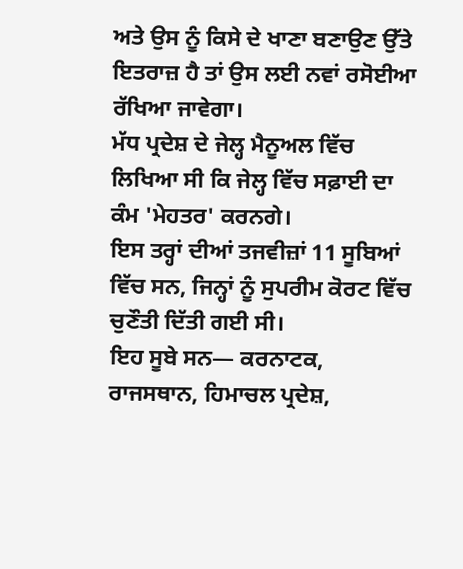ਅਤੇ ਉਸ ਨੂੰ ਕਿਸੇ ਦੇ ਖਾਣਾ ਬਣਾਉਣ ਉੱਤੇ ਇਤਰਾਜ਼ ਹੈ ਤਾਂ ਉਸ ਲਈ ਨਵਾਂ ਰਸੋਈਆ ਰੱਖਿਆ ਜਾਵੇਗਾ।
ਮੱਧ ਪ੍ਰਦੇਸ਼ ਦੇ ਜੇਲ੍ਹ ਮੈਨੂਅਲ ਵਿੱਚ ਲਿਖਿਆ ਸੀ ਕਿ ਜੇਲ੍ਹ ਵਿੱਚ ਸਫ਼ਾਈ ਦਾ ਕੰਮ 'ਮੇਹਤਰ' ਕਰਨਗੇ।
ਇਸ ਤਰ੍ਹਾਂ ਦੀਆਂ ਤਜਵੀਜ਼ਾਂ 11 ਸੂਬਿਆਂ ਵਿੱਚ ਸਨ, ਜਿਨ੍ਹਾਂ ਨੂੰ ਸੁਪਰੀਮ ਕੋਰਟ ਵਿੱਚ ਚੁਣੌਤੀ ਦਿੱਤੀ ਗਈ ਸੀ।
ਇਹ ਸੂਬੇ ਸਨ— ਕਰਨਾਟਕ, ਰਾਜਸਥਾਨ, ਹਿਮਾਚਲ ਪ੍ਰਦੇਸ਼,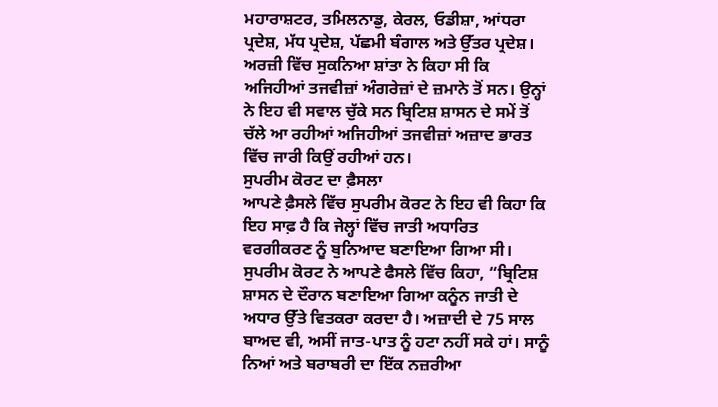ਮਹਾਰਾਸ਼ਟਰ, ਤਮਿਲਨਾਡੁ, ਕੇਰਲ, ਓਡੀਸ਼ਾ, ਆਂਧਰਾ ਪ੍ਰਦੇਸ਼, ਮੱਧ ਪ੍ਰਦੇਸ਼, ਪੱਛਮੀ ਬੰਗਾਲ ਅਤੇ ਉੱਤਰ ਪ੍ਰਦੇਸ਼।
ਅਰਜ਼ੀ ਵਿੱਚ ਸੁਕਨਿਆ ਸ਼ਾਂਤਾ ਨੇ ਕਿਹਾ ਸੀ ਕਿ ਅਜਿਹੀਆਂ ਤਜਵੀਜ਼ਾਂ ਅੰਗਰੇਜ਼ਾਂ ਦੇ ਜ਼ਮਾਨੇ ਤੋਂ ਸਨ। ਉਨ੍ਹਾਂ ਨੇ ਇਹ ਵੀ ਸਵਾਲ ਚੁੱਕੇ ਸਨ ਬ੍ਰਿਟਿਸ਼ ਸ਼ਾਸਨ ਦੇ ਸਮੇਂ ਤੋਂ ਚੱਲੇ ਆ ਰਹੀਆਂ ਅਜਿਹੀਆਂ ਤਜਵੀਜ਼ਾਂ ਅਜ਼ਾਦ ਭਾਰਤ ਵਿੱਚ ਜਾਰੀ ਕਿਉਂ ਰਹੀਆਂ ਹਨ।
ਸੁਪਰੀਮ ਕੋਰਟ ਦਾ ਫ਼ੈਸਲਾ
ਆਪਣੇ ਫ਼ੈਸਲੇ ਵਿੱਚ ਸੁਪਰੀਮ ਕੋਰਟ ਨੇ ਇਹ ਵੀ ਕਿਹਾ ਕਿ ਇਹ ਸਾਫ਼ ਹੈ ਕਿ ਜੇਲ੍ਹਾਂ ਵਿੱਚ ਜਾਤੀ ਅਧਾਰਿਤ ਵਰਗੀਕਰਣ ਨੂੰ ਬੁਨਿਆਦ ਬਣਾਇਆ ਗਿਆ ਸੀ।
ਸੁਪਰੀਮ ਕੋਰਟ ਨੇ ਆਪਣੇ ਫੈਸਲੇ ਵਿੱਚ ਕਿਹਾ, “ਬ੍ਰਿਟਿਸ਼ ਸ਼ਾਸਨ ਦੇ ਦੌਰਾਨ ਬਣਾਇਆ ਗਿਆ ਕਨੂੰਨ ਜਾਤੀ ਦੇ ਅਧਾਰ ਉੱਤੇ ਵਿਤਕਰਾ ਕਰਦਾ ਹੈ। ਅਜ਼ਾਦੀ ਦੇ 75 ਸਾਲ ਬਾਅਦ ਵੀ, ਅਸੀਂ ਜਾਤ-ਪਾਤ ਨੂੰ ਹਟਾ ਨਹੀਂ ਸਕੇ ਹਾਂ। ਸਾਨੂੰ ਨਿਆਂ ਅਤੇ ਬਰਾਬਰੀ ਦਾ ਇੱਕ ਨਜ਼ਰੀਆ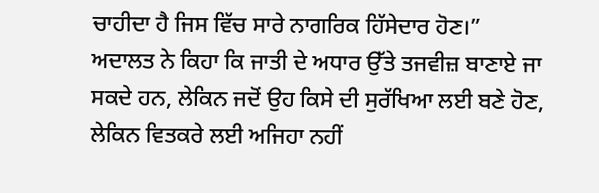ਚਾਹੀਦਾ ਹੈ ਜਿਸ ਵਿੱਚ ਸਾਰੇ ਨਾਗਰਿਕ ਹਿੱਸੇਦਾਰ ਹੋਣ।”
ਅਦਾਲਤ ਨੇ ਕਿਹਾ ਕਿ ਜਾਤੀ ਦੇ ਅਧਾਰ ਉੱਤੇ ਤਜਵੀਜ਼ ਬਾਣਾਏ ਜਾ ਸਕਦੇ ਹਨ, ਲੇਕਿਨ ਜਦੋਂ ਉਹ ਕਿਸੇ ਦੀ ਸੁਰੱਖਿਆ ਲਈ ਬਣੇ ਹੋਣ, ਲੇਕਿਨ ਵਿਤਕਰੇ ਲਈ ਅਜਿਹਾ ਨਹੀਂ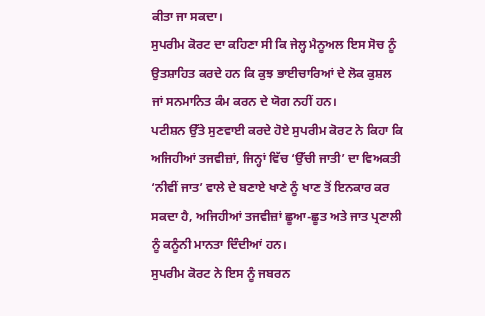ਕੀਤਾ ਜਾ ਸਕਦਾ।
ਸੁਪਰੀਮ ਕੋਰਟ ਦਾ ਕਹਿਣਾ ਸੀ ਕਿ ਜੇਲ੍ਹ ਮੈਨੂਅਲ ਇਸ ਸੋਚ ਨੂੰ ਉਤਸ਼ਾਹਿਤ ਕਰਦੇ ਹਨ ਕਿ ਕੁਝ ਭਾਈਚਾਰਿਆਂ ਦੇ ਲੋਕ ਕੁਸ਼ਲ ਜਾਂ ਸਨਮਾਨਿਤ ਕੰਮ ਕਰਨ ਦੇ ਯੋਗ ਨਹੀਂ ਹਨ।
ਪਟੀਸ਼ਨ ਉੱਤੇ ਸੁਣਵਾਈ ਕਰਦੇ ਹੋਏ ਸੁਪਰੀਮ ਕੋਰਟ ਨੇ ਕਿਹਾ ਕਿ ਅਜਿਹੀਆਂ ਤਜਵੀਜ਼ਾਂ, ਜਿਨ੍ਹਾਂ ਵਿੱਚ ‘ਉੱਚੀ ਜਾਤੀ’ ਦਾ ਵਿਅਕਤੀ ‘ਨੀਵੀਂ ਜਾਤ’ ਵਾਲੇ ਦੇ ਬਣਾਏ ਖਾਣੇ ਨੂੰ ਖਾਣ ਤੋਂ ਇਨਕਾਰ ਕਰ ਸਕਦਾ ਹੈ, ਅਜਿਹੀਆਂ ਤਜਵੀਜ਼ਾਂ ਛੂਆ-ਛੂਤ ਅਤੇ ਜਾਤ ਪ੍ਰਣਾਲੀ ਨੂੰ ਕਨੂੰਨੀ ਮਾਨਤਾ ਦਿੰਦੀਆਂ ਹਨ।
ਸੁਪਰੀਮ ਕੋਰਟ ਨੇ ਇਸ ਨੂੰ ਜਬਰਨ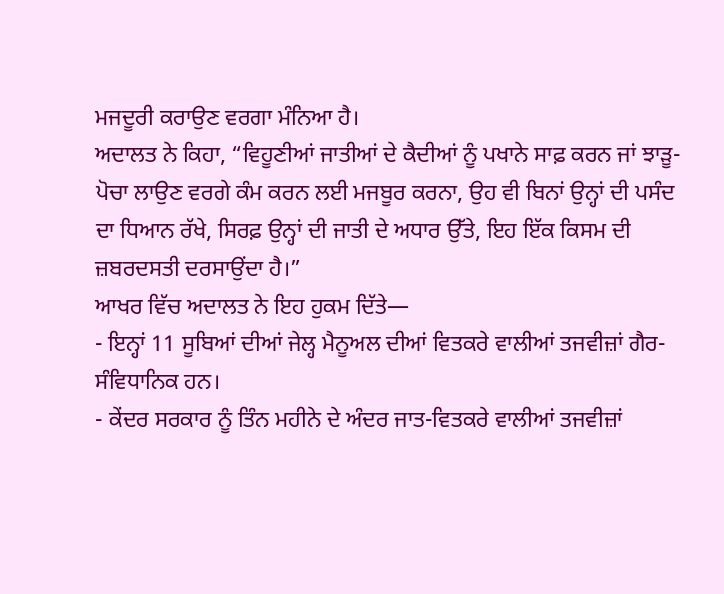ਮਜਦੂਰੀ ਕਰਾਉਣ ਵਰਗਾ ਮੰਨਿਆ ਹੈ।
ਅਦਾਲਤ ਨੇ ਕਿਹਾ, “ਵਿਹੂਣੀਆਂ ਜਾਤੀਆਂ ਦੇ ਕੈਦੀਆਂ ਨੂੰ ਪਖਾਨੇ ਸਾਫ਼ ਕਰਨ ਜਾਂ ਝਾੜੂ-ਪੋਚਾ ਲਾਉਣ ਵਰਗੇ ਕੰਮ ਕਰਨ ਲਈ ਮਜਬੂਰ ਕਰਨਾ, ਉਹ ਵੀ ਬਿਨਾਂ ਉਨ੍ਹਾਂ ਦੀ ਪਸੰਦ ਦਾ ਧਿਆਨ ਰੱਖੇ, ਸਿਰਫ਼ ਉਨ੍ਹਾਂ ਦੀ ਜਾਤੀ ਦੇ ਅਧਾਰ ਉੱਤੇ, ਇਹ ਇੱਕ ਕਿਸਮ ਦੀ ਜ਼ਬਰਦਸਤੀ ਦਰਸਾਉਂਦਾ ਹੈ।”
ਆਖਰ ਵਿੱਚ ਅਦਾਲਤ ਨੇ ਇਹ ਹੁਕਮ ਦਿੱਤੇ—
- ਇਨ੍ਹਾਂ 11 ਸੂਬਿਆਂ ਦੀਆਂ ਜੇਲ੍ਹ ਮੈਨੂਅਲ ਦੀਆਂ ਵਿਤਕਰੇ ਵਾਲੀਆਂ ਤਜਵੀਜ਼ਾਂ ਗੈਰ-ਸੰਵਿਧਾਨਿਕ ਹਨ।
- ਕੇਂਦਰ ਸਰਕਾਰ ਨੂੰ ਤਿੰਨ ਮਹੀਨੇ ਦੇ ਅੰਦਰ ਜਾਤ-ਵਿਤਕਰੇ ਵਾਲੀਆਂ ਤਜਵੀਜ਼ਾਂ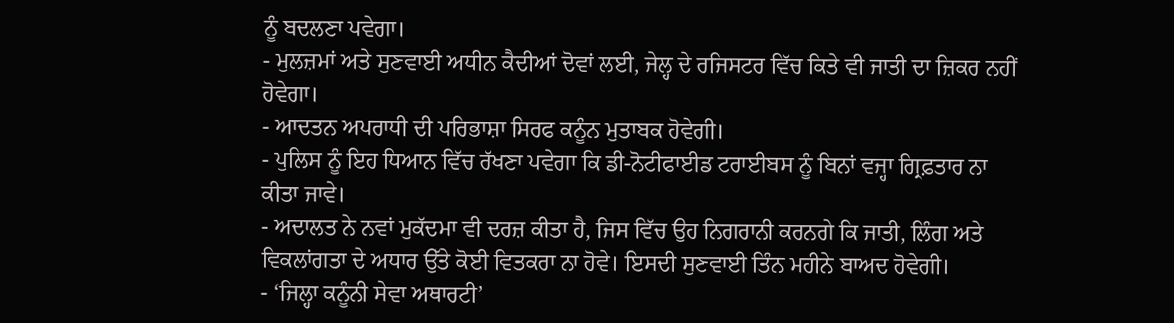ਨੂੰ ਬਦਲਣਾ ਪਵੇਗਾ।
- ਮੁਲਜ਼ਮਾਂ ਅਤੇ ਸੁਣਵਾਈ ਅਧੀਨ ਕੈਦੀਆਂ ਦੋਵਾਂ ਲਈ, ਜੇਲ੍ਹ ਦੇ ਰਜਿਸਟਰ ਵਿੱਚ ਕਿਤੇ ਵੀ ਜਾਤੀ ਦਾ ਜ਼ਿਕਰ ਨਹੀਂ ਹੋਵੇਗਾ।
- ਆਦਤਨ ਅਪਰਾਧੀ ਦੀ ਪਰਿਭਾਸ਼ਾ ਸਿਰਫ ਕਨੂੰਨ ਮੁਤਾਬਕ ਹੋਵੇਗੀ।
- ਪੁਲਿਸ ਨੂੰ ਇਹ ਧਿਆਨ ਵਿੱਚ ਰੱਖਣਾ ਪਵੇਗਾ ਕਿ ਡੀ-ਨੋਟੀਫਾਈਡ ਟਰਾਈਬਸ ਨੂੰ ਬਿਨਾਂ ਵਜ੍ਹਾ ਗ੍ਰਿਫ਼ਤਾਰ ਨਾ ਕੀਤਾ ਜਾਵੇ।
- ਅਦਾਲਤ ਨੇ ਨਵਾਂ ਮੁਕੱਦਮਾ ਵੀ ਦਰਜ਼ ਕੀਤਾ ਹੈ, ਜਿਸ ਵਿੱਚ ਉਹ ਨਿਗਰਾਨੀ ਕਰਨਗੇ ਕਿ ਜਾਤੀ, ਲਿੰਗ ਅਤੇ ਵਿਕਲਾਂਗਤਾ ਦੇ ਅਧਾਰ ਉੱਤੇ ਕੋਈ ਵਿਤਕਰਾ ਨਾ ਹੋਵੇ। ਇਸਦੀ ਸੁਣਵਾਈ ਤਿੰਨ ਮਹੀਨੇ ਬਾਅਦ ਹੋਵੇਗੀ।
- ‘ਜਿਲ੍ਹਾ ਕਨੂੰਨੀ ਸੇਵਾ ਅਥਾਰਟੀ’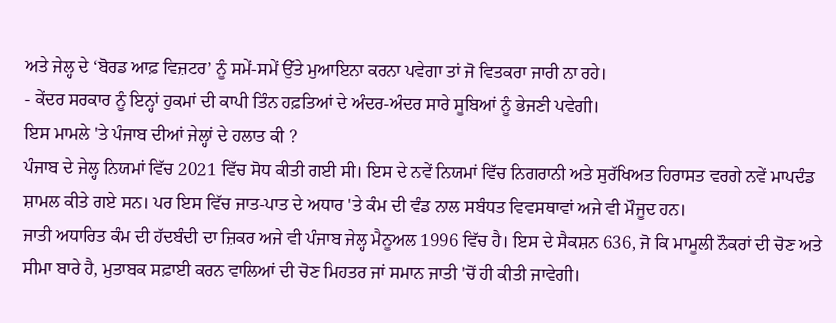ਅਤੇ ਜੇਲ੍ਹ ਦੇ ‘ਬੋਰਡ ਆਫ਼ ਵਿਜ਼ਟਰ’ ਨੂੰ ਸਮੇਂ-ਸਮੇਂ ਉੱਤੇ ਮੁਆਇਨਾ ਕਰਨਾ ਪਵੇਗਾ ਤਾਂ ਜੋ ਵਿਤਕਰਾ ਜਾਰੀ ਨਾ ਰਹੇ।
- ਕੇਂਦਰ ਸਰਕਾਰ ਨੂੰ ਇਨ੍ਹਾਂ ਹੁਕਮਾਂ ਦੀ ਕਾਪੀ ਤਿੰਨ ਹਫ਼ਤਿਆਂ ਦੇ ਅੰਦਰ-ਅੰਦਰ ਸਾਰੇ ਸੂਬਿਆਂ ਨੂੰ ਭੇਜਣੀ ਪਵੇਗੀ।
ਇਸ ਮਾਮਲੇ 'ਤੇ ਪੰਜਾਬ ਦੀਆਂ ਜੇਲ੍ਹਾਂ ਦੇ ਹਲਾਤ ਕੀ ?
ਪੰਜਾਬ ਦੇ ਜੇਲ੍ਹ ਨਿਯਮਾਂ ਵਿੱਚ 2021 ਵਿੱਚ ਸੋਧ ਕੀਤੀ ਗਈ ਸੀ। ਇਸ ਦੇ ਨਵੇਂ ਨਿਯਮਾਂ ਵਿੱਚ ਨਿਗਰਾਨੀ ਅਤੇ ਸੁਰੱਖਿਅਤ ਹਿਰਾਸਤ ਵਰਗੇ ਨਵੇਂ ਮਾਪਦੰਡ ਸ਼ਾਮਲ ਕੀਤੇ ਗਏ ਸਨ। ਪਰ ਇਸ ਵਿੱਚ ਜਾਤ-ਪਾਤ ਦੇ ਅਧਾਰ 'ਤੇ ਕੰਮ ਦੀ ਵੰਡ ਨਾਲ ਸਬੰਧਤ ਵਿਵਸਥਾਵਾਂ ਅਜੇ ਵੀ ਮੌਜੂਦ ਹਨ।
ਜਾਤੀ ਅਧਾਰਿਤ ਕੰਮ ਦੀ ਹੱਦਬੰਦੀ ਦਾ ਜ਼ਿਕਰ ਅਜੇ ਵੀ ਪੰਜਾਬ ਜੇਲ੍ਹ ਮੈਨੂਅਲ 1996 ਵਿੱਚ ਹੈ। ਇਸ ਦੇ ਸੈਕਸ਼ਨ 636, ਜੋ ਕਿ ਮਾਮੂਲੀ ਨੌਕਰਾਂ ਦੀ ਚੋਣ ਅਤੇ ਸੀਮਾ ਬਾਰੇ ਹੈ, ਮੁਤਾਬਕ ਸਫ਼ਾਈ ਕਰਨ ਵਾਲਿਆਂ ਦੀ ਚੋਣ ਮਿਹਤਰ ਜਾਂ ਸਮਾਨ ਜਾਤੀ 'ਚੋਂ ਹੀ ਕੀਤੀ ਜਾਵੇਗੀ।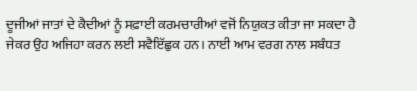ਦੂਜੀਆਂ ਜਾਤਾਂ ਦੇ ਕੈਦੀਆਂ ਨੂੰ ਸਫ਼ਾਈ ਕਰਮਚਾਰੀਆਂ ਵਜੋਂ ਨਿਯੁਕਤ ਕੀਤਾ ਜਾ ਸਕਦਾ ਹੈ ਜੇਕਰ ਉਹ ਅਜਿਹਾ ਕਰਨ ਲਈ ਸਵੈਇੱਛੁਕ ਹਨ। ਨਾਈ ਆਮ ਵਰਗ ਨਾਲ ਸਬੰਧਤ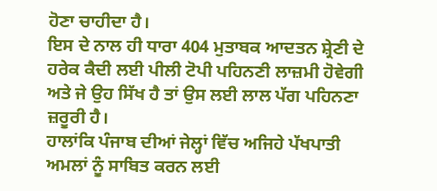ਹੋਣਾ ਚਾਹੀਦਾ ਹੈ।
ਇਸ ਦੇ ਨਾਲ ਹੀ ਧਾਰਾ 404 ਮੁਤਾਬਕ ਆਦਤਨ ਸ਼੍ਰੇਣੀ ਦੇ ਹਰੇਕ ਕੈਦੀ ਲਈ ਪੀਲੀ ਟੋਪੀ ਪਹਿਨਣੀ ਲਾਜ਼ਮੀ ਹੋਵੇਗੀ ਅਤੇ ਜੇ ਉਹ ਸਿੱਖ ਹੈ ਤਾਂ ਉਸ ਲਈ ਲਾਲ ਪੱਗ ਪਹਿਨਣਾ ਜ਼ਰੂਰੀ ਹੈ।
ਹਾਲਾਂਕਿ ਪੰਜਾਬ ਦੀਆਂ ਜੇਲ੍ਹਾਂ ਵਿੱਚ ਅਜਿਹੇ ਪੱਖਪਾਤੀ ਅਮਲਾਂ ਨੂੰ ਸਾਬਿਤ ਕਰਨ ਲਈ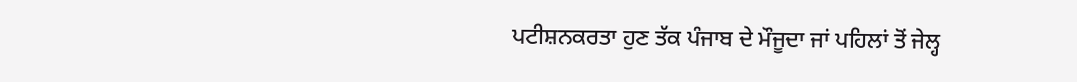ਪਟੀਸ਼ਨਕਰਤਾ ਹੁਣ ਤੱਕ ਪੰਜਾਬ ਦੇ ਮੌਜੂਦਾ ਜਾਂ ਪਹਿਲਾਂ ਤੋਂ ਜੇਲ੍ਹ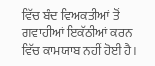ਵਿੱਚ ਬੰਦ ਵਿਅਕਤੀਆਂ ਤੋਂ ਗਵਾਹੀਆਂ ਇਕੱਠੀਆਂ ਕਰਨ ਵਿੱਚ ਕਾਮਯਾਬ ਨਹੀਂ ਹੋਈ ਹੈ।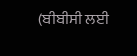(ਬੀਬੀਸੀ ਲਈ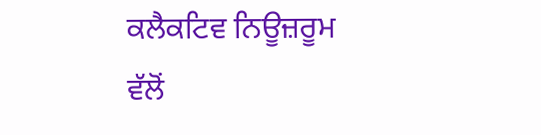ਕਲੈਕਟਿਵ ਨਿਊਜ਼ਰੂਮ ਵੱਲੋਂ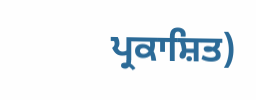ਪ੍ਰਕਾਸ਼ਿਤ)